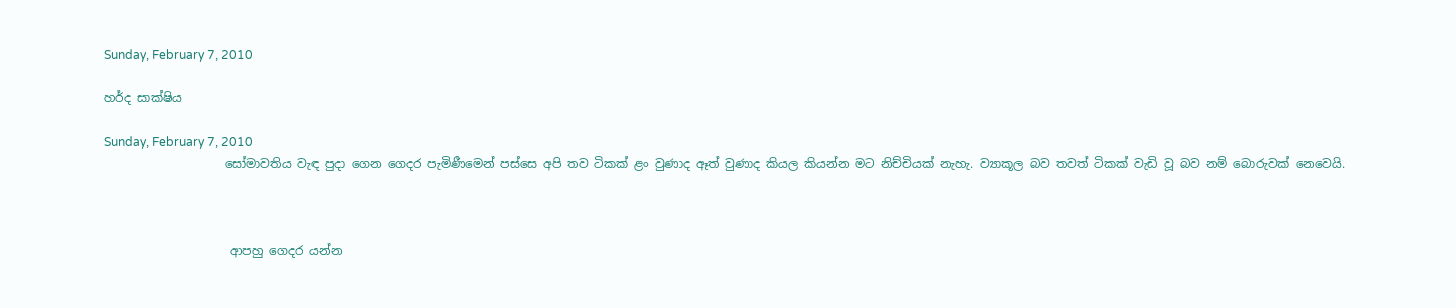Sunday, February 7, 2010

හර්ද සාක්ෂිය

Sunday, February 7, 2010
                    සෝමාවතිය වැඳ පුදා ගෙන ගෙදර පැමිණීමෙන් පස්සෙ අපි තව ටිකක් ළං වුණාද ඈත් වුණාද කියල කියන්න මට නිච්චියක් නැහැ. ව්‍යාකූල බව තවත් ටිකක් වැඩි වූ බව නම් බොරුවක් නෙවෙයි.



                     ආපහු ගෙදර යන්න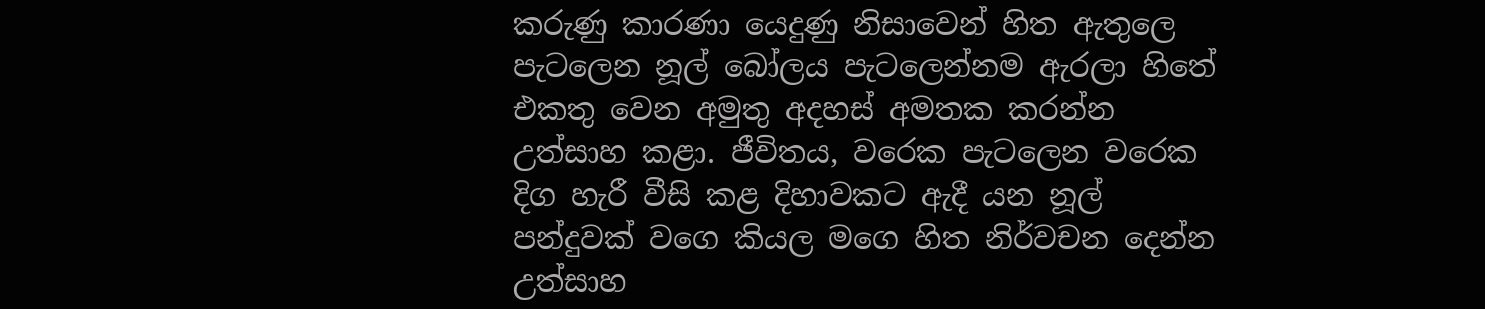කරුණු කාරණා යෙදුණු නිසාවෙන් හිත ඇතුලෙ පැටලෙන නූල් බෝලය පැටලෙන්නම ඇරලා හිතේ එකතු වෙන අමුතු අදහස් අමතක කරන්න උත්සාහ කළා. ජීවිතය, වරෙක පැටලෙන වරෙක දිග හැරී වීසි කළ දිහාවකට ඇදී යන නූල් පන්දුවක් වගෙ කියල මගෙ හිත නිර්වචන දෙන්න උත්සාහ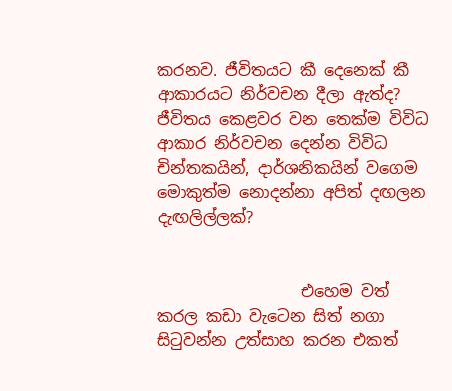කරනව. ජීවිතයට කී දෙනෙක් කී ආකාරයට නිර්වචන දීලා ඇත්ද? ජීවිතය කෙළවර වන තෙක්ම විවිධ ආකාර නිර්වචන දෙන්න විවිධ චින්තකයින්, දාර්ශනිකයින් වගෙම මොකුත්ම නොදන්නා අපිත් දඟලන දැඟලිල්ලක්?


                  එහෙම වත් කරල කඩා වැටෙන සිත් නගා සිටුවන්න උත්සාහ කරන එකත්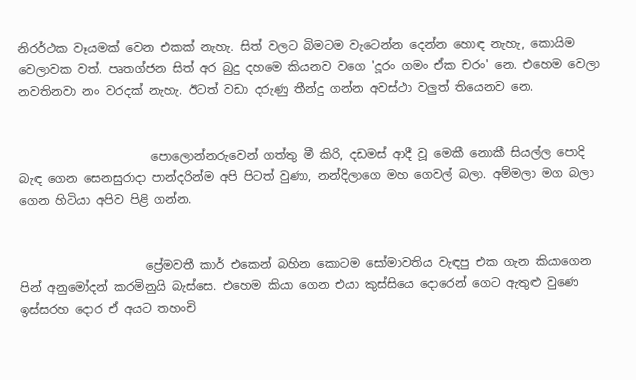නිරර්ථක වෑයමක් වෙන එකක් නැහැ. සිත් වලට බිමටම වැටෙන්න දෙන්න හොඳ නැහැ, කොයිම වෙලාවක වත්. පෘතග්ජන සිත් අර බුදු දහමෙ කියනව වගෙ 'දූරං ගමං ඒක චරං' නෙ. එහෙම වෙලා නවතිනවා නං වරදක් නැහැ. ඊටත් වඩා දරුණු තීන්දු ගන්න අවස්ථා වලුත් තියෙනව නෙ.


                      පොලොන්නරුවෙන් ගත්තු මී කිරි, දඩමස් ආදී වූ මෙකී නොකී සියල්ල පොදි බැඳ ගෙන සෙනසුරාදා පාන්දරින්ම අපි පිටත් වුණා, නන්දිලාගෙ මහ ගෙවල් බලා. අම්මලා මග බලා ගෙන හිටියා අපිව පිළි ගන්න.


                     ප්‍රේමවතී කාර් එකෙන් බහින කොටම සෝමාවතිය වැඳපු එක ගැන කියාගෙන පින් අනුමෝදන් කරමිනුයි බැස්සෙ. එහෙම කියා ගෙන එයා කුස්සියෙ දොරෙන් ගෙට ඇතුළු වුණෙ ඉස්සරහ දොර ඒ අයට තහංචි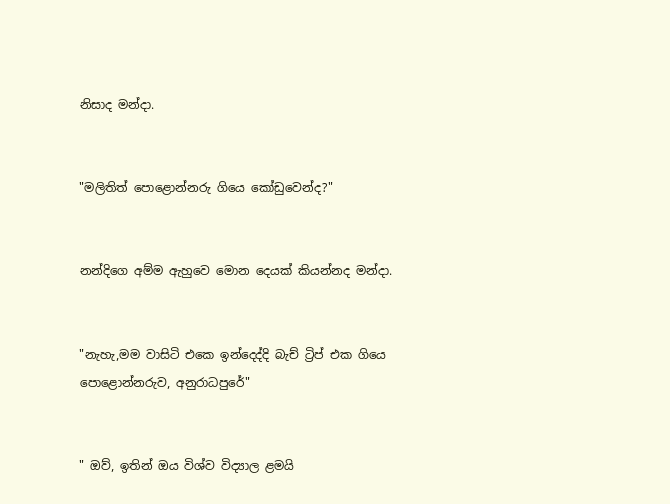නිසාද මන්දා.


"මලිතිත් පොළොන්නරු ගියෙ කෝඩුවෙන්ද?"


නන්දිගෙ අම්ම ඇහුවෙ මොන දෙයක් කියන්නද මන්දා.


"නැහැ,මම වාසිටි එකෙ ඉන්දෙද්දි බැච් ට්‍රිප් එක ගියෙ පොළොන්නරුව, අනුරාධපුරේ"


" ඔව්, ඉතින් ඔය විශ්ව විද්‍යාල ළමයි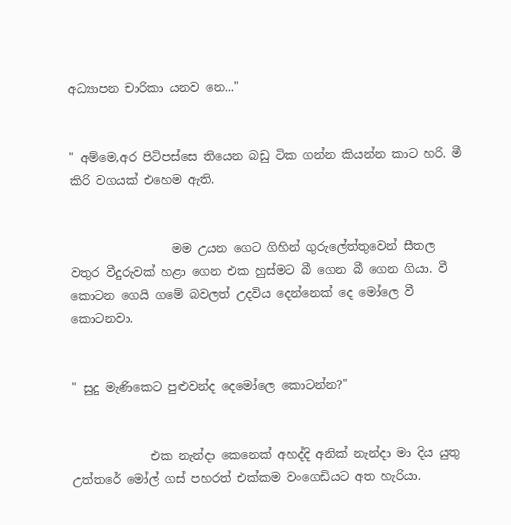අධ්‍යාපන චාරිකා යනව නෙ..."


" අම්මෙ,අර පිටිපස්සෙ තියෙන බඩු ටික ගන්න කියන්න කාට හරි. මී කිරි වගයක් එහෙම ඇති.


                 මම උයන ගෙට ගිහින් ගුරුලේත්තුවෙන් සීතල වතුර වීදුරුවක් හළා ගෙන එක හුස්මට බී ගෙන බී ගෙන ගියා. වී කොටන ගෙයි ගමේ බවලත් උදවිය දෙන්නෙක් දෙ මෝලෙ වී කොටනවා.


" සුදු මැණිකෙට පුළුවන්ද දෙමෝලෙ කොටන්න?"


             එක නැන්දා කෙනෙක් අහද්දි අනික් නැන්දා මා දිය යුතු උත්තරේ මෝල් ගස් පහරත් එක්කම වංගෙඩියට අත හැරියා.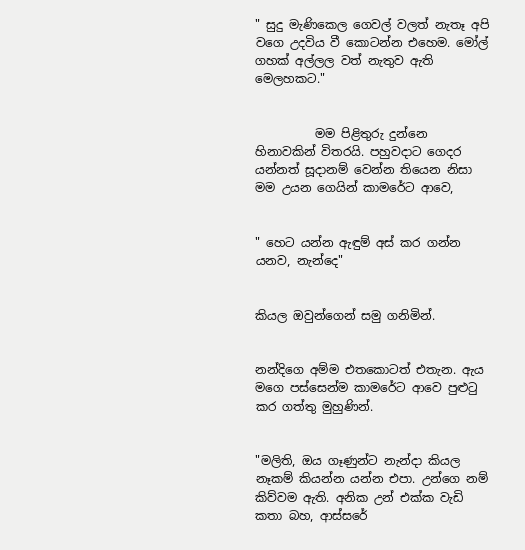" සුදු මැණිකෙල ගෙවල් වලත් නැතෑ අපි වගෙ උදවිය වී කොටන්න එහෙම. මෝල් ගහක් අල්ලල වත් නැතුව ඇති මෙලහකට."


          මම පිළිතුරු දුන්නෙ හිනාවකින් විතරයි. පහුවදාට ගෙදර යන්නත් සූදානම් වෙන්න තියෙන නිසා මම උයන ගෙයින් කාමරේට ආවෙ,


" හෙට යන්න ඇඳුම් අස් කර ගන්න යනව, නැන්දෙ"


කියල ඔවුන්ගෙන් සමු ගනිමින්.


නන්දිගෙ අම්ම එතකොටත් එතැන. ඇය මගෙ පස්සෙන්ම කාමරේට ආවෙ පුළුටු කර ගත්තු මුහුණින්.


"මලිති, ඔය ගෑණුන්ට නැන්දා කියල නෑකම් කියන්න යන්න එපා. උන්ගෙ නම් කිව්වම ඇති. අනික උන් එක්ක වැඩි කතා බහ, ආස්සරේ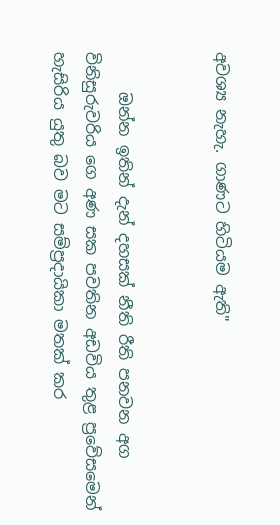අවශ්‍ය නැහැ. ගාණට හිටියම ඇති"


     ඔන්න ඉතින් දැන් දහසක් නීති රීති පනවන අග විනිසුරුවරිය ගෙ අණ සක පවතින අඩවිය තුළ ප්‍රවේසමෙන් හැසිරිය යුතු බව මට සම්ප්‍රදායිකා මතක් කර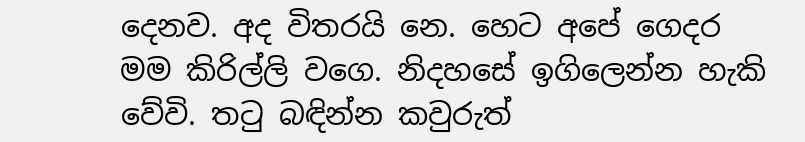දෙනව. අද විතරයි නෙ. හෙට අපේ ගෙදර මම කිරිල්ලි වගෙ. නිදහසේ ඉගිලෙන්න හැකි වේවි. තටු බඳින්න කවුරුත්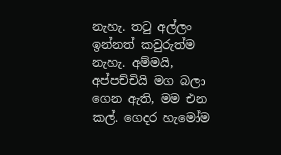නැහැ. තටු අල්ලං ඉන්නත් කවුරුත්ම නැහැ. අම්මයි, අප්පච්චියි මග බලා ගෙන ඇති, මම එන කල්. ගෙදර හැමෝම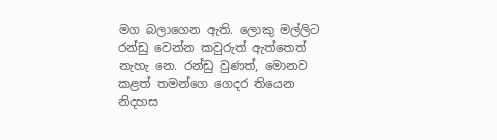මග බලාගෙන ඇති. ලොකු මල්ලිට රන්ඩු වෙන්න කවුරුත් ඇත්තෙත් නැහැ නෙ. රන්ඩු වුණත්, මොනව කළත් තමන්ගෙ ගෙදර තියෙන නිදහස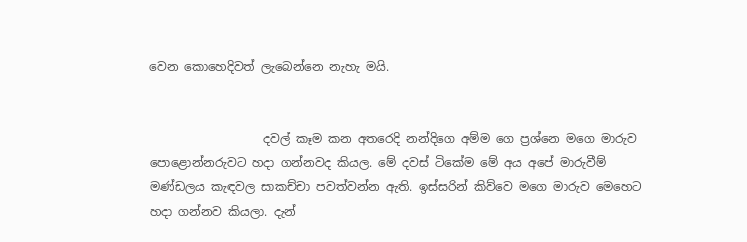වෙන කොහෙදිවත් ලැබෙන්නෙ නැහැ මයි.


                   දවල් කෑම කන අතරෙදි නන්දිගෙ අම්ම ගෙ ප්‍රශ්නෙ මගෙ මාරුව පොළොන්නරුවට හදා ගන්නවද කියල. මේ දවස් ටිකේම මේ අය අපේ මාරුවීම් මණ්ඩලය කැඳවල සාකච්චා පවත්වන්න ඇති. ඉස්සරින් කිව්වෙ මගෙ මාරුව මෙහෙට හදා ගන්නව කියලා. දැන්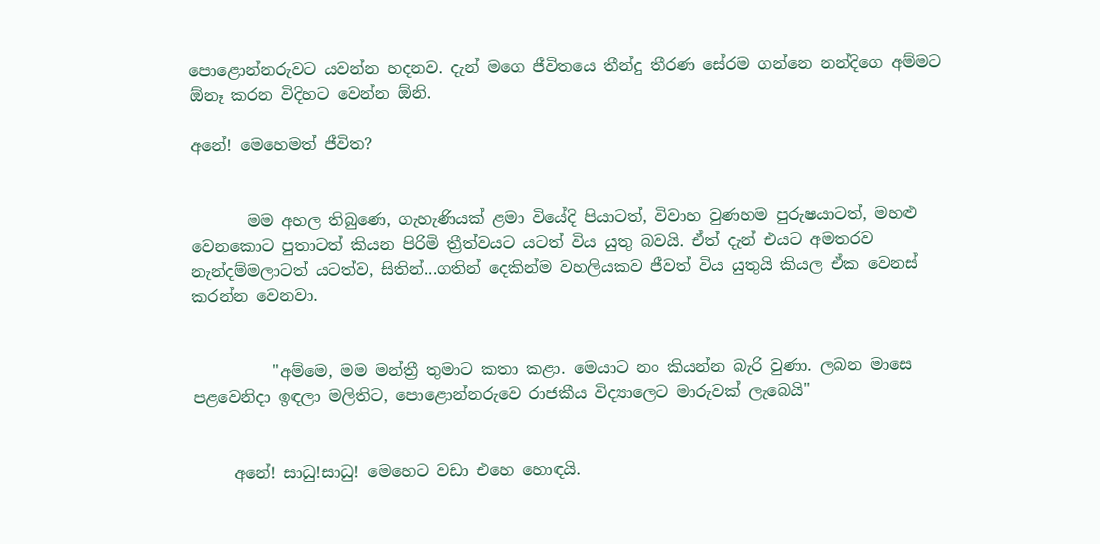පොළොන්නරුවට යවන්න හදනව. දැන් මගෙ ජීවිතයෙ තීන්දු තීරණ සේරම ගන්නෙ නන්දිගෙ අම්මට ඕනෑ කරන විදිහට වෙන්න ඕනි.

අනේ! මෙහෙමත් ජීවිත?


       මම අහල තිබුණෙ, ගැහැණියක් ළමා වියේදි පියාටත්, විවාහ වුණහම පුරුෂයාටත්, මහළු වෙනකොට පුතාටත් කියන පිරිමි ත්‍රීත්වයට යටත් විය යුතු බවයි. ඒත් දැන් එයට අමතරව නැන්දම්මලාටත් යටත්ව, සිතින්...ගතින් දෙකින්ම වහලියකව ජීවත් විය යුතුයි කියල ඒක වෙනස් කරන්න වෙනවා.


          "අම්මෙ, මම මන්ත්‍රී තුමාට කතා කළා. මෙයාට නං කියන්න බැරි වුණා. ලබන මාසෙ පළවෙනිදා ඉඳලා මලිතිට, පොළොන්නරුවෙ රාජකීය විද්‍යාලෙට මාරුවක් ලැබෙයි"


     අනේ! සාධු!සාධු! මෙහෙට වඩා එහෙ හොඳයි.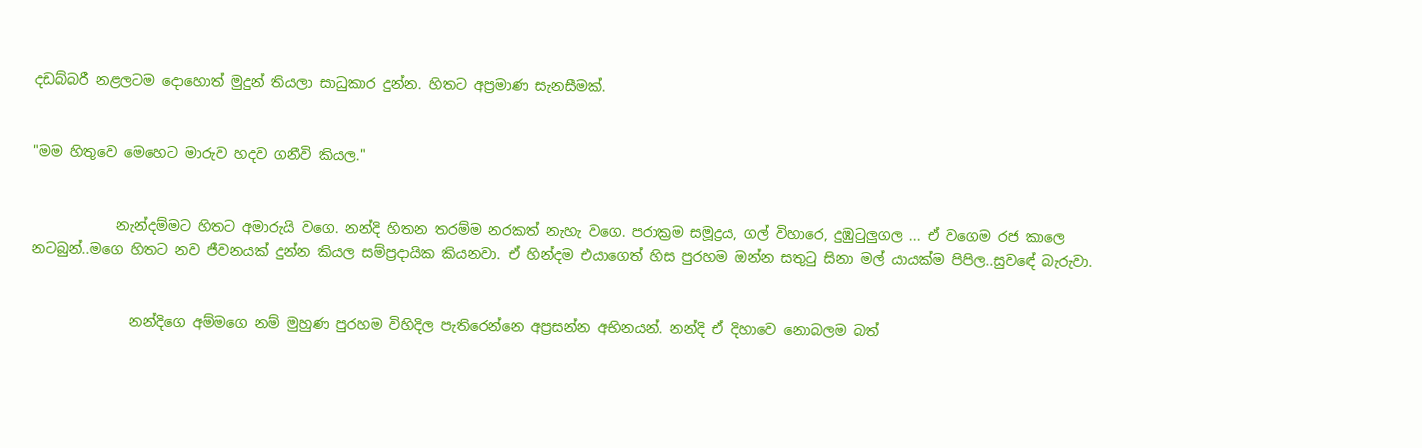දඩබ්බරී නළලටම දොහොත් මුදුන් තියලා සාධුකාර දුන්න. හිතට අප්‍රමාණ සැනසීමක්.


"මම හිතුවෙ මෙහෙට මාරුව හදව ගනීවි කියල."


            නැන්දම්මට හිතට අමාරුයි වගෙ. නන්දි හිතන තරම්ම නරකත් නැහැ වගෙ. පරාක්‍රම සමූද්‍රය, ගල් විහාරෙ, දුඹුටුලුගල ... ඒ වගෙම රජ කාලෙ නටබුන්..මගෙ හිතට නව ජීවනයක් දුන්න කියල සම්ප්‍රදායික කියනවා. ඒ හින්දම එයාගෙත් හිස පුරහම ඔන්න සතුටු සිනා මල් යායක්ම පිපිල..සුවඳේ බැරුවා.


              නන්දිගෙ අම්මගෙ නම් මුහුණ පුරහම විහිදිල පැතිරෙන්නෙ අප්‍රසන්න අභිනයන්. නන්දි ඒ දිහාවෙ නොබලම බත්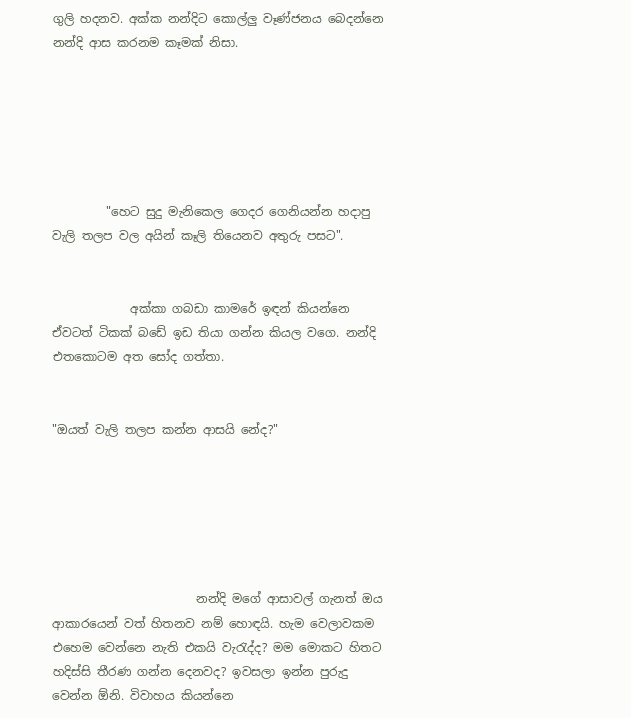ගුලි හදනව. අක්ක නන්දිට කොල්ලු වෑණ්ජනය බෙදන්නෙ නන්දි ආස කරනම කෑමක් නිසා.






         "හෙට සුදු මැනිකෙල ගෙදර ගෙනියන්න හදාපු වැලි තලප වල අයින් කෑලි තියෙනව අතුරු පසට".


             අක්කා ගබඩා කාමරේ ඉඳන් කියන්නෙ ඒවටත් ටිකක් බඩේ ඉඩ තියා ගන්න කියල වගෙ. නන්දි එතකොටම අත සෝද ගත්තා.


"ඔයත් වැලි තලප කන්න ආසයි නේද?"






                        නන්දි මගේ ආසාවල් ගැනත් ඔය ආකාරයෙන් වත් හිතනව නම් හොඳයි. හැම වෙලාවකම එහෙම වෙන්නෙ නැති එකයි වැරැද්ද? මම මොකට හිතට හදිස්සි තීරණ ගන්න දෙනවද? ඉවසලා ඉන්න පුරුදු වෙන්න ඕනි. විවාහය කියන්නෙ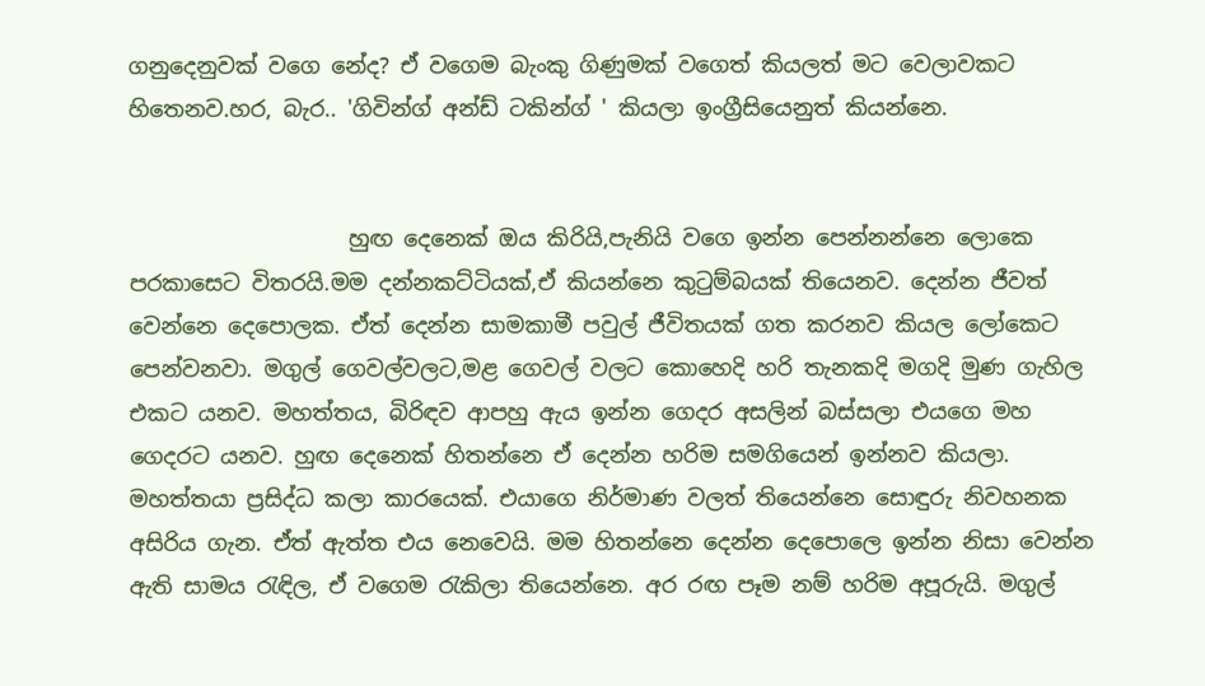ගනුදෙනුවක් වගෙ නේද? ඒ වගෙම බැංකු ගිණුමක් වගෙත් කියලත් මට වෙලාවකට හිතෙනව.හර, බැර.. 'ගිවින්ග් අන්ඩ් ටකින්ග් ' කියලා ඉංග්‍රීසියෙනුත් කියන්නෙ.


                    හුඟ දෙනෙක් ඔය කිරියි,පැනියි වගෙ ඉන්න පෙන්නන්නෙ ලොකෙ පරකාසෙට විතරයි.මම දන්නකට්ටියක්,ඒ කියන්නෙ කුටුම්බයක් තියෙනව. දෙන්න ජීවත් වෙන්නෙ දෙපොලක. ඒත් දෙන්න සාමකාමී පවුල් ජීවිතයක් ගත කරනව කියල ලෝකෙට පෙන්වනවා. මගුල් ගෙවල්වලට,මළ ගෙවල් වලට කොහෙදි හරි තැනකදි මගදි මුණ ගැහිල එකට යනව. මහත්තය, බිරිඳව ආපහු ඇය ඉන්න ගෙදර අසලින් බස්සලා එයගෙ මහ ගෙදරට යනව. හුඟ දෙනෙක් හිතන්නෙ ඒ දෙන්න හරිම සමගියෙන් ඉන්නව කියලා. මහත්තයා ප්‍රසිද්ධ කලා කාරයෙක්. එයාගෙ නිර්මාණ වලත් තියෙන්නෙ සොඳුරු නිවහනක අසිරිය ගැන. ඒත් ඇත්ත එය නෙවෙයි. මම හිතන්නෙ දෙන්න දෙපොලෙ ඉන්න නිසා වෙන්න ඇති සාමය රැඳිල, ඒ වගෙම රැකිලා තියෙන්නෙ. අර රඟ පෑම නම් හරිම අපූරුයි. මගුල්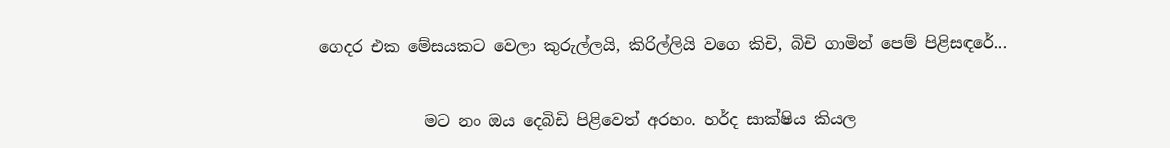ගෙදර එක මේසයකට වෙලා කුරුල්ලයි, කිරිල්ලියි වගෙ කිචි, බිචි ගාමින් පෙම් පිළිසඳරේ...


             මට නං ඔය දෙබිඩි පිළිවෙත් අරහං. හර්ද සාක්ෂිය කියල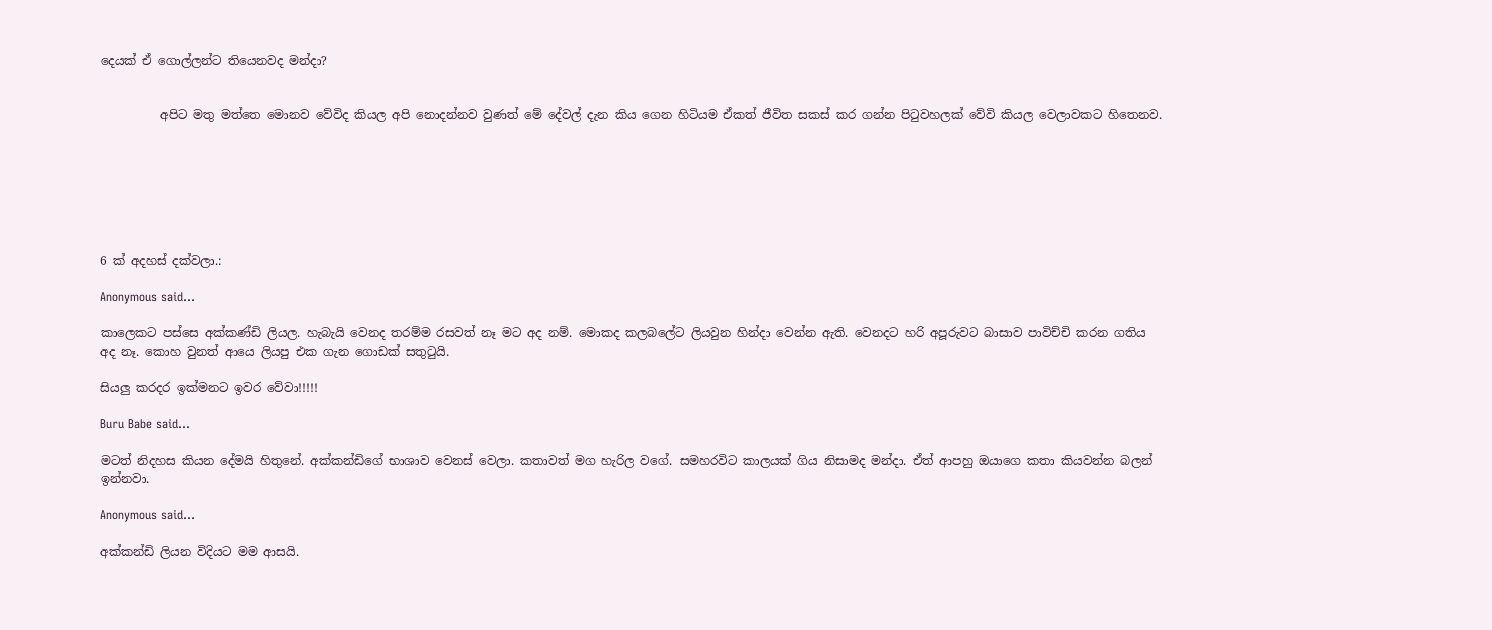දෙයක් ඒ ගොල්ලන්ට තියෙනවද මන්දා?


          අපිට මතු මත්තෙ මොනව වේවිද කියල අපි නොදන්නව වුණත් මේ දේවල් දැන කිය ගෙන හිටියම ඒකත් ජීවිත සකස් කර ගන්න පිටුවහලක් වේවි කියල වෙලාවකට හිතෙනව.







6 ක් අදහස් දක්වලා.:

Anonymous said...

කාලෙකට පස්සෙ අක්කණ්ඩි ලියල. හැබැයි වෙනද තරම්ම රසවත් නෑ මට අද නම්. මොකද කලබලේට ලියවුන හින්දා වෙන්න ඇති. වෙනදට හරි අපූරුවට බාසාව පාවිච්චි කරන ගතිය අද නෑ. කොහ වුනත් ආයෙ ලියපු එක ගැන ගොඩක් සතුටුයි.

සියලු කරදර ඉක්මනට ඉවර වේවා!!!!!

Buru Babe said...

මටත් නිදහස කියන දේමයි හිතුනේ. අක්කන්ඩිගේ භාශාව වෙනස් වෙලා. කතාවත් මග හැරිල වගේ. සමහරවිට කාලයක් ගිය නිසාමද මන්දා. ඒත් ආපහු ඔයාගෙ කතා කියවන්න බලන් ඉන්නවා.

Anonymous said...

අක්කන්ඩි ලියන විදියට මම ආසයි.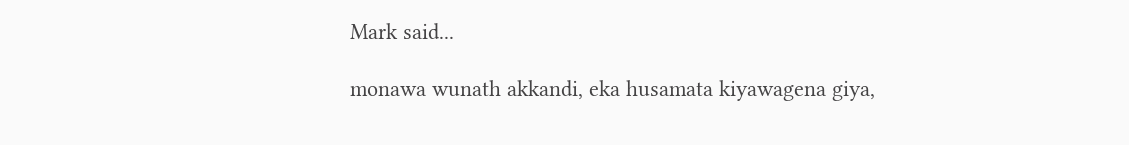Mark said...

monawa wunath akkandi, eka husamata kiyawagena giya,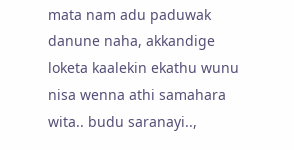mata nam adu paduwak danune naha, akkandige loketa kaalekin ekathu wunu nisa wenna athi samahara wita.. budu saranayi..,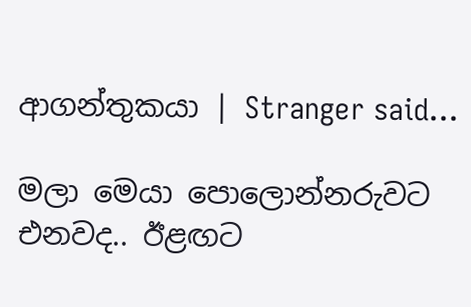ආගන්තුකයා | Stranger said...

මලා මෙයා පොලොන්නරුවට එනවද.. ඊළඟට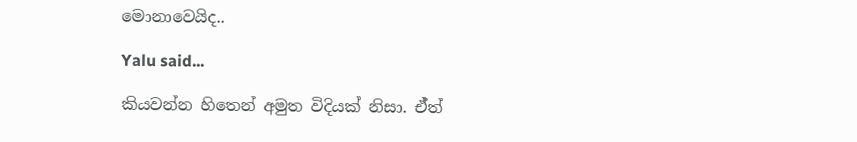මොනාවෙයිද..

Yalu said...

කියවන්න හිතෙන් අමුත විදියක් නිසා. ඒ්ත්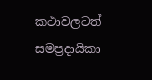කථාවලටත් සමප්‍රදායිකා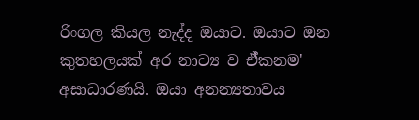රිංගල කියල නැද්ද ඔයාට. ඔයාට ඔන කුතහලයක් අර නාට්‍ය ව ඒ්කනම' අසාධාරණයි. ඔයා අනන්‍යතාවය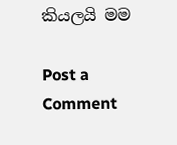කියලයි මම

Post a Comment